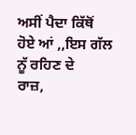ਅਸੀਂ ਪੈਦਾ ਕਿੱਥੋਂ ਹੋਏ ਆਂ ,,ਇਸ ਗੱਲ ਨੂੱ ਰਹਿਣ ਦੇ
ਰਾਜ਼,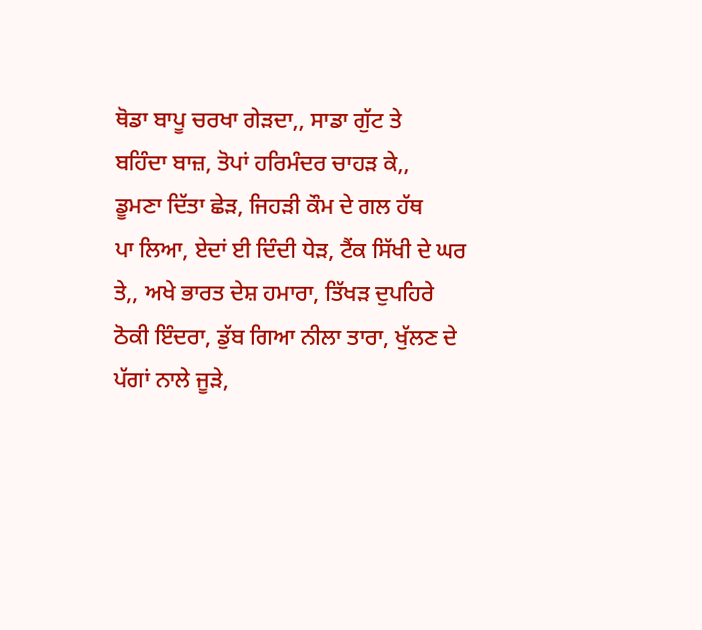ਥੋਡਾ ਬਾਪੂ ਚਰਖਾ ਗੇੜਦਾ,, ਸਾਡਾ ਗੁੱਟ ਤੇ
ਬਹਿੰਦਾ ਬਾਜ਼, ਤੋਪਾਂ ਹਰਿਮੰਦਰ ਚਾਹੜ ਕੇ,,
ਡੂਮਣਾ ਦਿੱਤਾ ਛੇੜ, ਜਿਹੜੀ ਕੌਮ ਦੇ ਗਲ ਹੱਥ
ਪਾ ਲਿਆ, ਏਦਾਂ ਈ ਦਿੰਦੀ ਧੇੜ, ਟੈਂਕ ਸਿੱਖੀ ਦੇ ਘਰ
ਤੇ,, ਅਖੇ ਭਾਰਤ ਦੇਸ਼ ਹਮਾਰਾ, ਤਿੱਖੜ ਦੁਪਹਿਰੇ
ਠੋਕੀ ਇੰਦਰਾ, ਡੁੱਬ ਗਿਆ ਨੀਲਾ ਤਾਰਾ, ਖੁੱਲਣ ਦੇ
ਪੱਗਾਂ ਨਾਲੇ ਜੂੜੇ,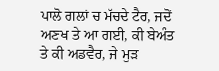ਪਾਲੋ ਗਲਾਂ ਚ ਮੱਚਦੇ ਟੈਰ, ਜਦੋਂ
ਅਣਖ ਤੇ ਆ ਗਈ, ਕੀ ਬੇਅੰਤ ਤੇ ਕੀ ਅਡਵੈਰ, ਜੇ ਮੁੜ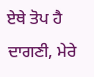ਏਥੇ ਤੋਪ ਹੈ ਦਾਗਣੀ, ਮੇਰੇ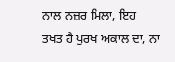ਨਾਲ ਨਜ਼ਰ ਮਿਲਾ, ਇਹ
ਤਖਤ ਹੈ ਪੁਰਖ ਅਕਾਲ ਦਾ, ਨਾ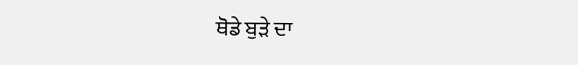ਥੋਡੇ ਬੁੜੇ ਦਾ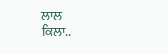ਲਾਲ
ਕਿਲਾ..